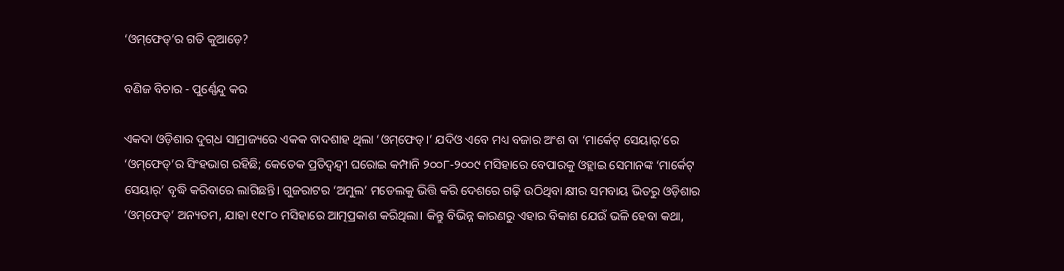‘ଓମ୍‌ଫେଡ୍‌’ର ଗତି କୁଆଡ଼େ?

ବଣିଜ ବିଚାର - ପୁର୍ଣ୍ଣେନ୍ଦୁ କର

ଏକଦା ଓଡ଼ିଶାର ଦୁଗ୍‌ଧ ସାମ୍ରାଜ୍ୟରେ ଏକକ ବାଦଶାହ ଥିଲା ‘ଓମ୍‌ଫେଡ୍‌।’ ଯଦିଓ ଏବେ ମଧ୍ୟ ବଜାର ଅଂଶ ବା ‘ମାର୍କେଟ୍‌ ସେୟାର୍‌’ରେ ‘ଓମ୍‌ଫେଡ୍‌’ର ସିଂହଭାଗ ରହିଛି; କେତେକ ପ୍ରତିଦ୍ବନ୍ଦ୍ବୀ ଘରୋଇ କମ୍ପାନି ୨୦୦୮-୨୦୦୯ ମସିହାରେ ବେପାରକୁ ଓହ୍ଲାଇ ସେମାନଙ୍କ ‘ମାର୍କେଟ୍‌ ସେୟାର୍‌’ ବୃଦ୍ଧି କରିବାରେ ଲାଗିଛନ୍ତି। ଗୁଜରାଟର ‘ଅମୁଲ’ ମଡେଲକୁ ଭିତ୍ତି କରି ଦେଶରେ ଗଢ଼ି ଉଠିଥିବା କ୍ଷୀର ସମବାୟ ଭିତରୁ ଓଡ଼ିଶାର ‘ଓମ୍‌ଫେଡ୍‌’ ଅନ୍ୟତମ, ଯାହା ୧୯୮୦ ମସିହାରେ ଆତ୍ମପ୍ରକାଶ କରିଥିଲା। କିନ୍ତୁ ବିଭିନ୍ନ କାରଣରୁ ଏହାର ବିକାଶ ଯେଉଁ ଭଳି ହେବା କଥା,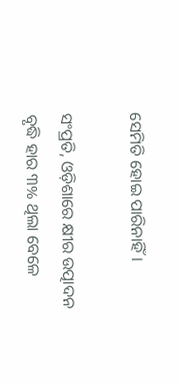ସେମିତି ହୋଇ ପାରିନାହିଁ।

ସଂପ୍ରତି, ଓଡ଼ିଶାରେ କ୍ଷୀର ଉତ୍ପାଦନ ବୃଦ୍ଧି ହାର ୩% ଥିଲା ବେଳେ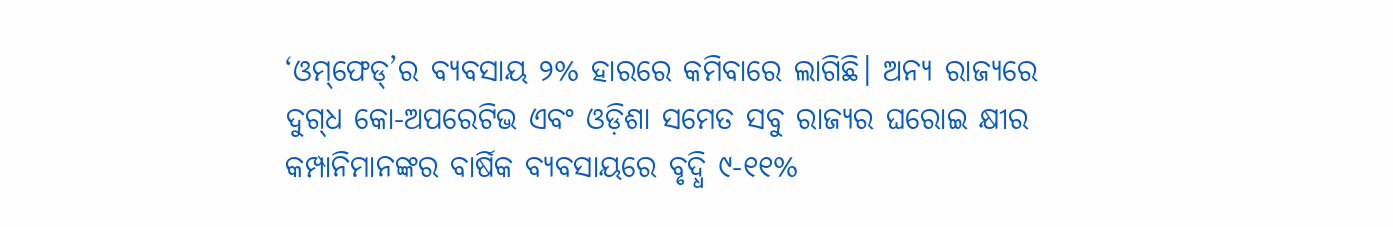‘ଓମ୍‌ଫେଡ୍‌’ର ବ୍ୟବସାୟ ୨% ହାରରେ କମିବାରେ ଲାଗିଛି। ଅନ୍ୟ ରାଜ୍ୟରେ ଦୁଗ୍‌ଧ କୋ-ଅପରେଟିଭ ଏବଂ ଓଡ଼ିଶା ସମେତ ସବୁ ରାଜ୍ୟର ଘରୋଇ କ୍ଷୀର କମ୍ପାନିମାନଙ୍କର ବାର୍ଷିକ ବ୍ୟବସାୟରେ ବୃଦ୍ଧି ୯-୧୧%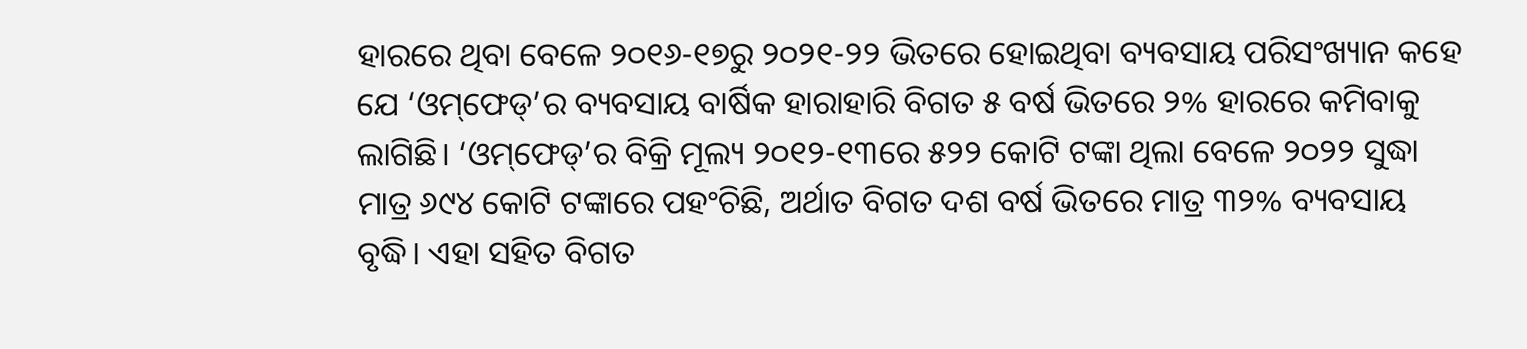ହାରରେ ଥିବା ବେଳେ ୨୦୧୬-୧୭ରୁ ୨୦୨୧-୨୨ ଭିତରେ ହୋଇଥିବା ବ୍ୟବସାୟ ପରିସଂଖ୍ୟାନ କହେ ଯେ ‘ଓମ୍‌ଫେଡ୍‌’ର ବ୍ୟବସାୟ ବାର୍ଷିକ ହାରାହାରି ବିଗତ ୫ ବର୍ଷ ଭିତରେ ୨% ହାରରେ କମିବାକୁ ଲାଗିଛି। ‘ଓମ୍‌ଫେଡ୍‌’ର ବିକ୍ରି ମୂଲ୍ୟ ୨୦୧୨-୧୩ରେ ୫୨୨ କୋଟି ଟଙ୍କା ଥିଲା ବେଳେ ୨୦୨୨ ସୁଦ୍ଧା ମାତ୍ର ୬୯୪ କୋଟି ଟଙ୍କାରେ ପହଂଚିଛି, ଅର୍ଥାତ ବିଗତ ଦଶ ବର୍ଷ ଭିତରେ ମାତ୍ର ୩୨% ବ୍ୟବସାୟ ବୃଦ୍ଧି। ଏହା ସହିତ ବିଗତ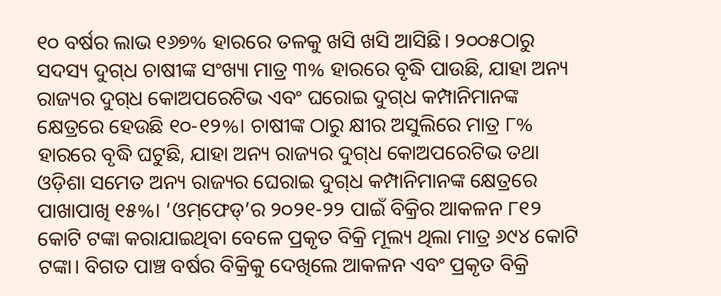୧୦ ବର୍ଷର ଲାଭ ୧୬୭% ହାରରେ ତଳକୁ ଖସି ଖସି ଆସିଛି। ୨୦୦୫ଠାରୁ ସଦସ୍ୟ ଦୁଗ୍‌ଧ ଚାଷୀଙ୍କ ସଂଖ୍ୟା ମାତ୍ର ୩% ହାରରେ ବୃଦ୍ଧି ପାଉଛି, ଯାହା ଅନ୍ୟ ରାଜ୍ୟର ଦୁଗ୍‌ଧ କୋଅପରେଟିଭ ଏବଂ ଘରୋଇ ଦୁଗ୍‌ଧ କମ୍ପାନିମାନଙ୍କ କ୍ଷେତ୍ରରେ ହେଉଛି ୧୦-୧୨%। ଚାଷୀଙ୍କ ଠାରୁ କ୍ଷୀର ଅସୁଲିରେ ମାତ୍ର ୮% ହାରରେ ବୃଦ୍ଧି ଘଟୁଛି, ଯାହା ଅନ୍ୟ ରାଜ୍ୟର ଦୁଗ୍‌ଧ କୋଅପରେଟିଭ ତଥା ଓଡ଼ିଶା ସମେତ ଅନ୍ୟ ରାଜ୍ୟର ଘ‌େରାଇ ଦୁଗ୍‌ଧ କମ୍ପାନିମାନଙ୍କ କ୍ଷେତ୍ରରେ ପାଖାପାଖି ୧୫%। ‘ଓମ୍‌ଫେଡ୍‌’ର ୨୦୨୧-୨୨ ପାଇଁ ବିକ୍ରିର ଆକଳନ ୮୧୨ କୋଟି ଟଙ୍କା କରାଯାଇଥିବା ବେଳେ ପ୍ରକୃତ ବିକ୍ରି ମୂଲ୍ୟ ଥିଲା ମାତ୍ର ୬୯୪ କୋଟି ଟଙ୍କା। ବିଗତ ପାଞ୍ଚ ବର୍ଷର ବିକ୍ରିକୁ ଦେଖିଲେ ଆକଳନ ଏବଂ ପ୍ରକୃତ ବିକ୍ରି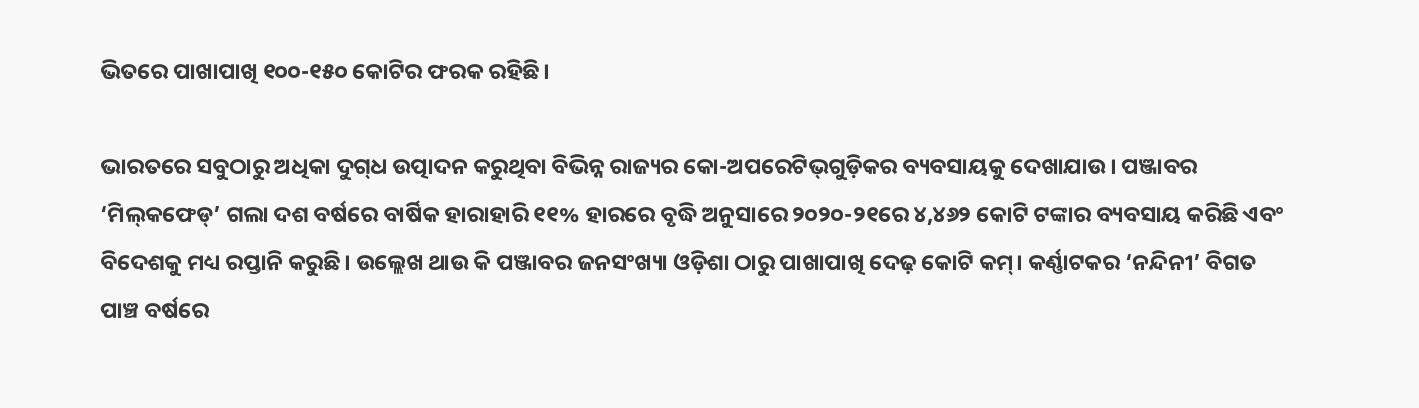ଭିତରେ ପାଖାପାଖି ୧୦୦-୧୫୦ କୋଟିର ଫରକ ରହିଛି।

ଭାରତରେ ସବୁଠାରୁ ଅଧିକା ଦୁଗ୍‌ଧ ଉତ୍ପାଦନ କରୁଥିବା ବିଭିନ୍ନ ରାଜ୍ୟର କୋ-ଅପରେଟିଭ୍‌ଗୁଡ଼ିକର ବ୍ୟବସାୟକୁ ଦେଖାଯାଉ। ପଞ୍ଜାବର ‘ମିଲ୍‌କଫେଡ୍‌’ ଗଲା ଦଶ ବର୍ଷରେ ବାର୍ଷିକ ହାରାହାରି ୧୧% ହାରରେ ବୃଦ୍ଧି ଅନୁସାରେ ୨୦୨୦-୨୧ରେ ୪,୪୬୨ କୋଟି ଟଙ୍କାର ବ୍ୟବସାୟ କରିଛି ଏବଂ ବିଦେଶକୁ ମଧ୍ୟ ରପ୍ତାନି କରୁଛି। ଉଲ୍ଲେଖ ଥାଉ କି ପଞ୍ଜାବର ଜନସଂଖ୍ୟା ଓଡ଼ିଶା ଠାରୁ ପାଖାପାଖି ଦେଢ଼ କୋଟି କମ୍‌। କର୍ଣ୍ଣାଟକର ‘ନନ୍ଦିନୀ’ ବିଗତ ପାଞ୍ଚ ବର୍ଷରେ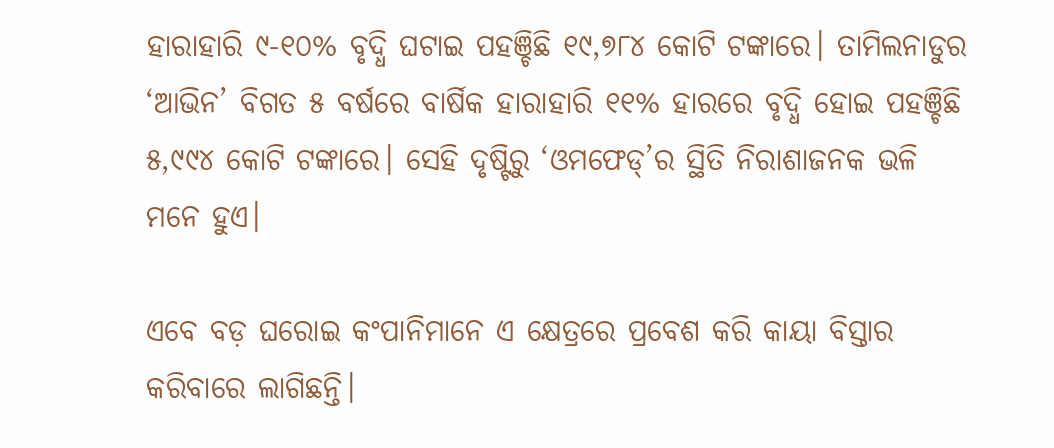ହାରାହାରି ୯-୧୦% ବୃଦ୍ଧି ଘଟାଇ ପହଞ୍ଚିଛି ୧୯,୭୮୪ କୋଟି ଟଙ୍କାରେ। ତାମିଲନାଡୁର ‘ଆଭିନ’ ବିଗତ ୫ ବର୍ଷରେ ବାର୍ଷିକ ହାରାହାରି ୧୧% ହାରରେ ବୃଦ୍ଧି ହୋଇ ପହଞ୍ଚିଛି ୫,୯୯୪ କୋଟି ଟଙ୍କାରେ। ସେହି ଦୃଷ୍ଟିରୁ ‘ଓମଫେଡ୍‌’ର ସ୍ଥିତି ନିରାଶାଜନକ ଭଳି ମନେ ହୁଏ।

ଏବେ ବଡ଼ ଘରୋଇ କଂପାନିମାନେ ଏ କ୍ଷେତ୍ରରେ ପ୍ରବେଶ କରି କାୟା ବିସ୍ତାର କରିବାରେ ଲାଗିଛନ୍ତି।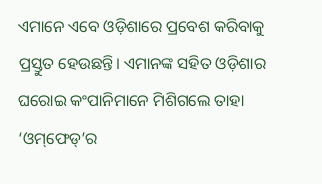ଏମାନେ ଏବେ ଓଡ଼ିଶ‌ା‌ରେ ପ୍ରବେଶ କରିବାକୁ ପ୍ରସ୍ତୁତ ହେଉଛନ୍ତି। ଏମାନଙ୍କ ସହିତ ଓଡ଼ିଶାର ଘରୋଇ କଂପାନିମାନେ ମିଶିଗଲେ ତାହା ‘ଓମ୍‌ଫେଡ୍‌’ର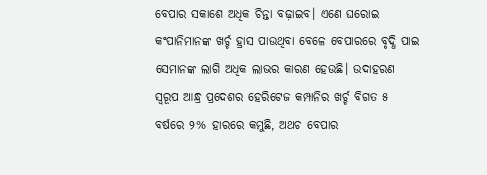ବେପାର ସକାଶେ ଅଧିକ ଚିନ୍ତା ବଢ଼ାଇବ। ଏଣେ ଘରୋଇ କଂପାନିମାନଙ୍କ ଖର୍ଚ୍ଚ ହ୍ରାସ ପାଉଥିବା ବେଳେ ବେପାରରେ ବୃଦ୍ଧି ପାଇ ସେମାନଙ୍କ ଲାଗି ଅଧିକ ଲାଭର କାରଣ ହେଉଛି। ଉଦାହରଣ ସ୍ବରୂପ ଆନ୍ଧ୍ର ପ୍ରଦେଶର ହେରିଟେଜ କମ୍ପାନିର ଖର୍ଚ୍ଚ ବିଗତ ୫ ବର୍ଷରେ ୨% ହାରରେ କମୁଛି, ଅଥଚ ବେପାର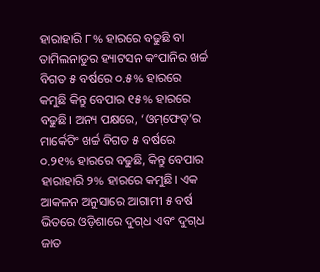ହାରାହାରି ୮% ହାରରେ ବଢୁଛି ବା ତାମିଲନାଡୁର ହ୍ୟାଟସନ କଂପାନିର ଖର୍ଚ୍ଚ ବିଗତ ୫ ବର୍ଷରେ ୦.୫% ହାରରେ କମୁଛି କିନ୍ତୁ ବେପାର ୧୫% ହାରରେ ବଢୁଛି। ଅନ୍ୟ ପକ୍ଷରେ, ‘ଓମ୍‌ଫେଡ୍‌’ର ମାର୍କେଟିଂ ଖର୍ଚ୍ଚ ବିଗତ ୫ ବର୍ଷରେ ୦.୨୧% ହାରରେ ବଢୁଛି, କିନ୍ତୁ ବେପାର ହାରାହାରି ୨% ହାରରେ କମୁଛି। ଏକ ଆକଳନ ଅନୁସାରେ ଆଗାମୀ ୫ ବର୍ଷ ଭିତରେ ଓଡ଼ିଶାରେ ଦୁଗ୍‌ଧ ଏବଂ ଦୁଗ୍‌ଧ ଜାତ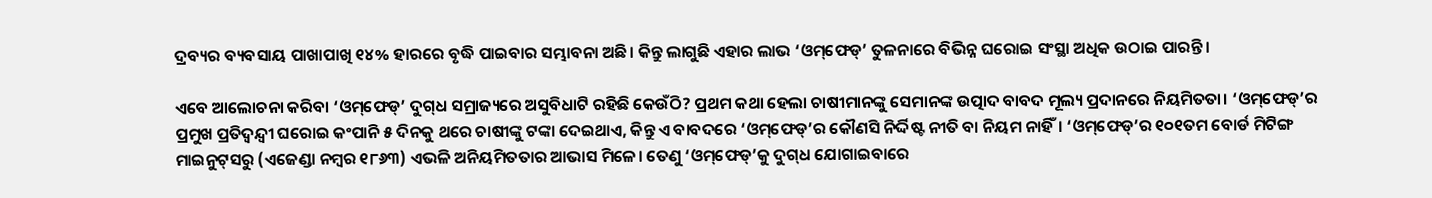ଦ୍ରବ୍ୟର ବ୍ୟବସାୟ ପାଖାପାଖି ୧୪% ହାରରେ ବୃଦ୍ଧି ପାଇବାର ସମ୍ଭାବନା ଅଛି। କିନ୍ତୁ ଲାଗୁଛି ଏହାର ଲାଭ ‘ଓମ୍‌ଫେଡ୍‌’ ତୁଳନାରେ ବିଭିନ୍ନ ଘରୋଇ ସଂସ୍ଥା ଅଧିକ ଉଠାଇ ପାରନ୍ତି।

ଏବେ ଆଲୋଚନା କରିବା ‘ଓମ୍‌ଫେଡ୍‌’ ଦୁଗ୍‌ଧ ସମ୍ରାଜ୍ୟରେ ଅସୁବିଧାଟି ରହିଛି କେଉଁଠି? ପ୍ରଥମ କଥା ହେଲା ଚାଷୀମାନଙ୍କୁ ସେମାନଙ୍କ ଉତ୍ପାଦ ବାବଦ ମୂଲ୍ୟ ପ୍ରଦାନରେ ନିୟମିତତା। ‘ଓମ୍‌ଫେଡ୍‌’ର ପ୍ରମୁଖ ପ୍ରତିଦ୍ବନ୍ଦ୍ବୀ ଘରୋଇ କଂପାନି ୫ ଦିନକୁ ଥରେ ଚାଷୀଙ୍କୁ ଟଙ୍କା ଦେଇଥାଏ, କିନ୍ତୁ ଏ ବାବଦରେ ‘ଓମ୍‌ଫେଡ୍‌’ର କୌଣସି ନିର୍ଦ୍ଦିଷ୍ଟ ନୀତି ବା ନିୟମ ନାହିଁ। ‘ଓମ୍‌ଫେଡ୍‌’ର ୧୦୧ତମ ବୋର୍ଡ ମିଟିଙ୍ଗ ମାଇନୁଟ୍‌ସରୁ (ଏଜେଣ୍ଡା ନମ୍ବର ୧୮୬୩) ଏଭଳି ଅନିୟମିତତାର ଆଭାସ ମିଳେ। ତେଣୁ ‘ଓମ୍‌ଫେଡ୍‌’କୁ ଦୁଗ୍‌ଧ ଯୋଗାଇବାରେ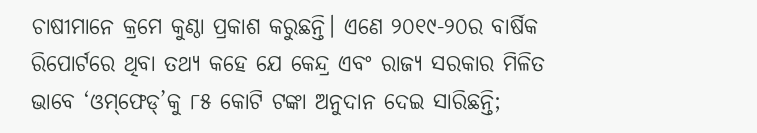ଚାଷୀମାନେ କ୍ରମେ କୁଣ୍ଠା ପ୍ରକାଶ କରୁଛନ୍ତି। ଏଣେ ୨୦୧୯-୨୦ର ବାର୍ଷିକ ରିପୋର୍ଟରେ ଥିବା ତଥ୍ୟ କହେ ଯେ କେନ୍ଦ୍ର ଏବଂ ରାଜ୍ୟ ସରକାର ମିଳିତ ଭାବେ ‘ଓମ୍‌ଫେଡ୍‌’କୁ ୮୫ କୋଟି ଟଙ୍କା ଅନୁଦାନ ଦେଇ ସାରିଛନ୍ତି;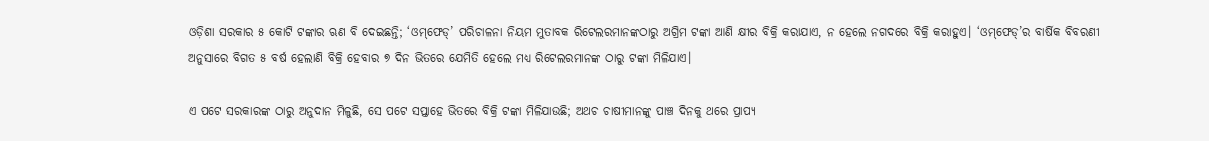ଓଡ଼ିଶା ସରକାର ୫ କୋଟି ଟଙ୍କାର ଋଣ ବି ଦେଇଛନ୍ତି; ‘ଓମ୍‌ଫେଡ୍‌’ ପରିଚାଳନା ନିୟମ ମୁତାବକ ରିଟେଲରମାନଙ୍କଠାରୁ ଅଗ୍ରିମ ଟଙ୍କା ଆଣି କ୍ଷୀର ବିକ୍ରି କରାଯାଏ, ନ ହେଲେ ନଗଦରେ ବିକ୍ରି କରାହୁଏ। ‘ଓମ୍‌ଫେଡ୍‌’ର ବାର୍ଷିକ ବିବରଣୀ ଅନୁସାରେ ବିଗତ ୫ ବର୍ଷ ହେଲାଣି ବିକ୍ରି ହେବାର ୭ ଦିନ ଭିତରେ ଯେମିତି ହେଲେ ମଧ୍ୟ ରିଟେଲରମାନଙ୍କ ଠାରୁ ଟଙ୍କା ମିଳିଯାଏ।

ଏ ପଟେ ସରକାରଙ୍କ ଠାରୁ ଅନୁଦାନ ମିଳୁଛି, ସେ ପଟେ ସପ୍ତାହେ ଭିତରେ ବିକ୍ରି ଟଙ୍କା ମିଳିଯାଉଛି; ଅଥଚ ଚାଷୀମାନଙ୍କୁ ପାଞ୍ଚ ଦିନକୁ ଥରେ ପ୍ରାପ୍ୟ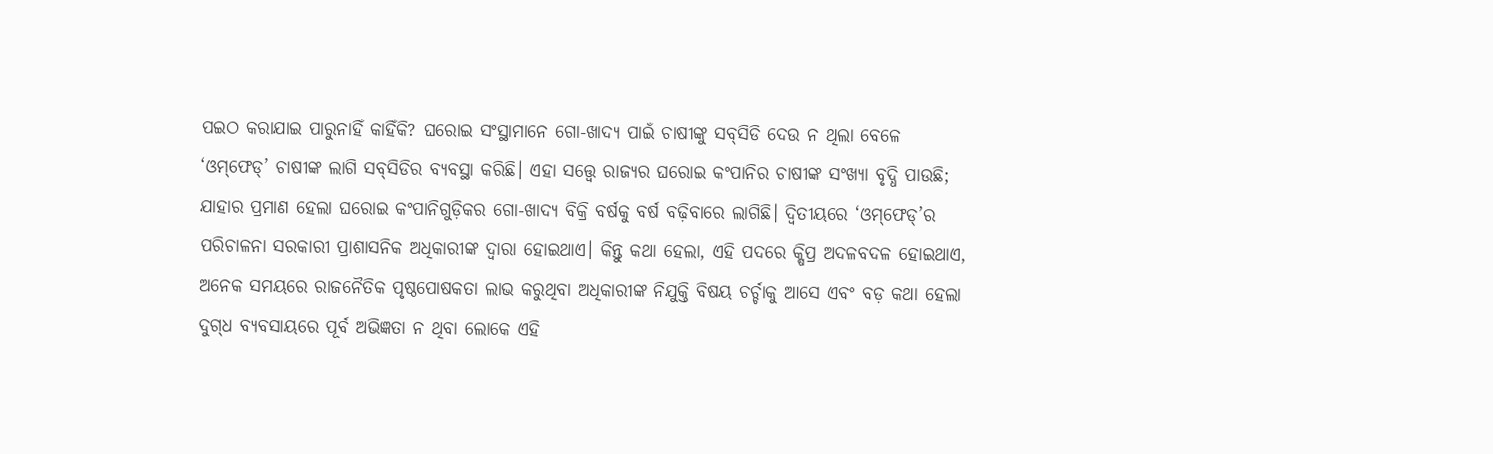ପଇଠ କରାଯାଇ ପାରୁନାହିଁ କାହିଁକି? ଘରୋଇ ସଂସ୍ଥାମାନେ ଗୋ-ଖାଦ୍ୟ ପାଇଁ ଚାଷୀଙ୍କୁ ସବ୍‌ସିଡି ଦେଉ ନ ଥିଲା ବେଳେ ‘ଓମ୍‌ଫେଡ୍‌’ ଚାଷୀଙ୍କ ଲାଗି ସବ୍‌ସିଡିର ବ୍ୟବସ୍ଥା କରିଛି। ଏହା ସତ୍ତ୍ବେ ରାଜ୍ୟର ଘରୋଇ କଂପାନିର ଚାଷୀଙ୍କ ସଂଖ୍ୟା ବୃଦ୍ଧି ପାଉଛି; ଯାହାର ପ୍ରମାଣ ହେଲା ଘରୋଇ କଂପାନିଗୁଡ଼ିକର ଗୋ-ଖାଦ୍ୟ ବିକ୍ରି ବର୍ଷକୁ ବର୍ଷ ବଢ଼ିବାରେ ଲାଗିଛି। ଦ୍ବିତୀୟରେ ‘ଓମ୍‌ଫେଡ୍‌’ର ପରିଚାଳନା ସରକାରୀ ପ୍ରାଶାସନିକ ଅଧିକାରୀଙ୍କ ଦ୍ବାରା ହୋଇଥାଏ। କିନ୍ତୁ କଥା ହେଲା, ଏହି ପଦରେ କ୍ଷିପ୍ର ଅଦଳବଦଳ ହୋଇଥାଏ, ଅନେକ ସମୟରେ ରାଜନୈତିକ ପୃଷ୍ଠପୋଷକତା ଲାଭ କରୁଥିବା ଅଧିକାରୀଙ୍କ ନିଯୁକ୍ତି ବିଷୟ ଚର୍ଚ୍ଚାକୁ ଆସେ ଏବଂ ବଡ଼ କଥା ହେଲା ଦୁଗ୍‌ଧ ବ୍ୟବସାୟରେ ପୂର୍ବ ଅଭିଜ୍ଞତା ନ ଥିବା ଲୋକେ ଏହି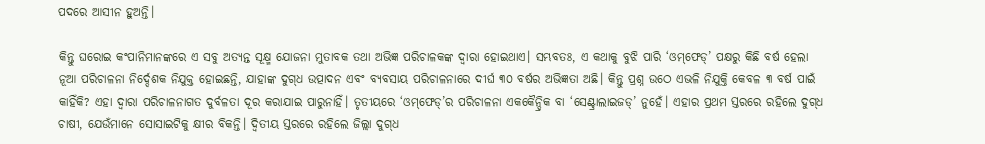ପଦରେ ଆସୀନ ହୁଅନ୍ତି।

କିନ୍ତୁ ଘରୋଇ କଂପାନିମାନଙ୍କରେ ଏ ସବୁ ଅତ୍ୟନ୍ତ ସୂକ୍ଷ୍ମ ଯୋଜନା ମୁତାବକ ତଥା ଅଭିଜ୍ଞ ପରିଚାଳକଙ୍କ ଦ୍ବାରା ହୋଇଥାଏ। ସମ୍ଭବତଃ, ଏ କଥାକୁ ବୁଝି ପାରି ‘ଓମ୍‌ଫେଡ୍‌’ ପକ୍ଷରୁ କିଛି ବର୍ଷ ହେଲା ନୂଆ ପରିଚାଳନା ନିର୍ଦ୍ଦେଶକ ନିଯୁକ୍ତ ହୋଇଛନ୍ତି, ଯାହାଙ୍କ ଦୁଗ୍‌ଧ ଉତ୍ପାଦନ ଏବଂ ବ୍ୟବସାୟ ପରିଚାଳନାରେ ଦୀର୍ଘ ୩୦ ବର୍ଷର ଅଭିଜ୍ଞତା ଅଛି। କିନ୍ତୁ ପ୍ରଶ୍ନ ଉଠେ ଏଭଳି ନିଯୁକ୍ତି କେବଳ ୩ ବର୍ଷ ପାଇଁ କାହିଁକି? ଏହା ଦ୍ବାରା ପରିଚାଳନାଗତ ଦୁର୍ବଳତା ଦୂର କରାଯାଇ ପାରୁନାହିଁ। ତୃତୀୟରେ ‘ଓମ୍‌ଫେଡ୍‌’ର ପରିଚାଳନା ଏକକୈନ୍ଦ୍ରିକ ବା ‘ସେଣ୍ଟ୍ରାଲାଇଜଡ୍‌’ ନୁହେଁ। ଏହାର ପ୍ରଥମ ସ୍ତରରେ ରହିଲେ ଦୁଗ୍‌ଧ ଚାଷୀ, ଯେଉଁମାନେ ସୋସାଇଟିକୁ କ୍ଷୀର ବିକନ୍ତି। ଦ୍ବିତୀୟ ସ୍ତରରେ ରହିଲେ ଜିଲ୍ଲା ଦୁଗ୍‌ଧ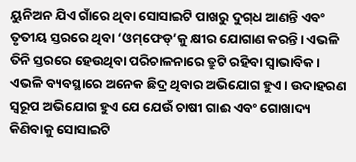ୟୁନିଅନ ଯିଏ ଗାଁରେ ଥିବା ସୋସାଇଟି ପାଖରୁ ଦୁଗ୍‌ଧ ଆଣନ୍ତି ଏବଂ ତୃତୀୟ ସ୍ତରରେ ଥିବା ‘ଓମ୍‌ଫେଡ୍‌’କୁ କ୍ଷୀର ଯୋଗାଣ କରନ୍ତି। ଏଭଳି ତିନି ସ୍ତରରେ ହେଉଥିବା ପରିଚାଳନାରେ ତ୍ରୁଟି ରହିବା ସ୍ୱାଭାବିକ। ଏଭଳି ବ୍ୟବସ୍ଥାରେ ଅନେକ ଛିଦ୍ର ଥିବାର ଅଭିଯୋଗ ହୁଏ। ଉଦାହରଣ ସ୍ବରୂପ ଅଭିଯୋଗ ହୁଏ ଯେ ଯେଉଁ ଚାଷୀ ଗାଈ ଏବଂ ଗୋଖାଦ୍ୟ କିଣିବାକୁ ସୋସାଇଟି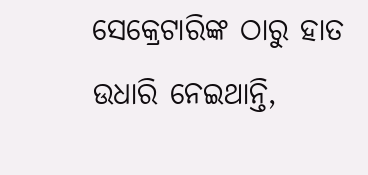ସେକ୍ରେଟାରିଙ୍କ ଠାରୁ ହାତ ଉଧାରି ନେଇଥାନ୍ତି,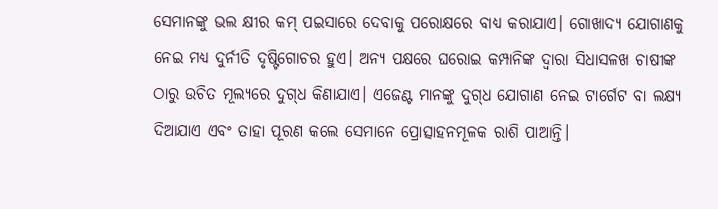ସେମାନଙ୍କୁ ଭଲ କ୍ଷୀର କମ୍‌ ପଇସାରେ ଦେବାକୁ ପରୋକ୍ଷରେ ବାଧ୍ୟ କରାଯାଏ। ଗୋଖାଦ୍ୟ ଯୋଗାଣକୁ ନେଇ ମଧ୍ୟ ଦୁର୍ନୀତି ଦୃଷ୍ଟିଗୋଚର ହୁଏ। ଅନ୍ୟ ପକ୍ଷରେ ଘରୋଇ କମ୍ପାନିଙ୍କ ଦ୍ବାରା ସିଧାସଳଖ ଚାଷୀଙ୍କ ଠାରୁ ଉଚିତ ମୂଲ୍ୟରେ ଦୁଗ୍‌ଧ କିଣାଯାଏ। ଏଜେଣ୍ଟ ମାନଙ୍କୁ ଦୁଗ୍‌ଧ ଯୋଗାଣ ନେଇ ଟାର୍ଗେଟ ବା ଲକ୍ଷ୍ୟ ଦିଆଯାଏ ଏବଂ ତାହା ପୂରଣ କଲେ ସେମାନେ ପ୍ରୋତ୍ସାହନମୂଳକ ରାଶି ପାଆନ୍ତି।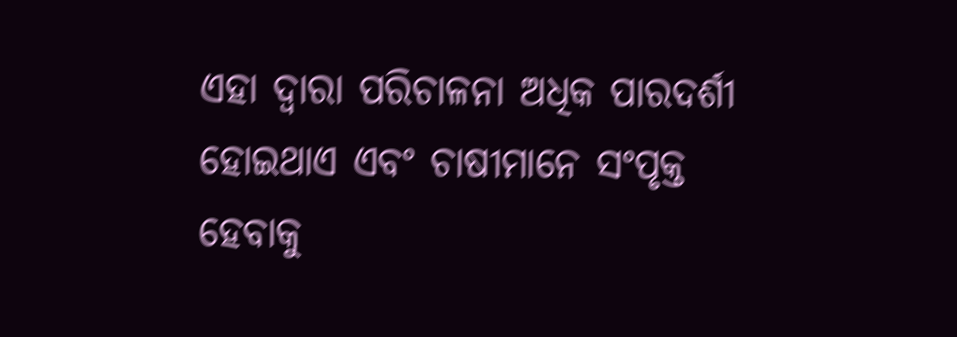ଏହା ଦ୍ବାରା ପରିଚାଳନା ଅଧିକ ପାରଦର୍ଶୀ ହୋଇଥାଏ ଏବଂ ଚାଷୀମାନେ ସଂପୃକ୍ତ ହେବାକୁ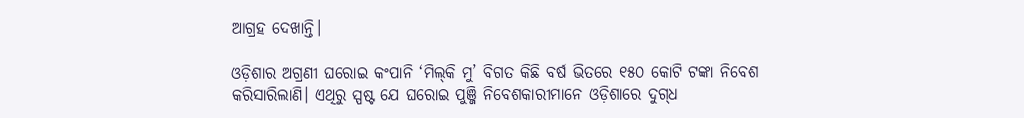ଆଗ୍ରହ ଦେଖାନ୍ତି।

ଓଡ଼ିଶାର ଅଗ୍ରଣୀ ଘରୋଇ କଂପାନି ‘ମିଲ୍‌କି ମୁ’ ବିଗତ କିଛି ବର୍ଷ ଭିତରେ ୧୫୦ କୋଟି ଟଙ୍କା ନିବେଶ କରିସାରିଲାଣି। ଏଥିରୁ ସ୍ପଷ୍ଟ ଯେ ଘରୋଇ ପୁଞ୍ଜି ନିବେଶକାରୀମାନେ ଓଡ଼ିଶାରେ ଦୁଗ୍‌ଧ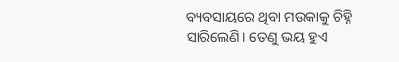ବ୍ୟବସାୟରେ ଥିବା ମଉକାକୁ ଚିହ୍ନି ସାରିଲେଣି। ତେଣୁ ଭୟ ହୁଏ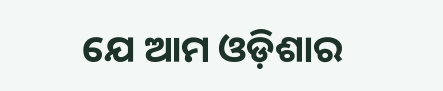ଯେ ଆମ ଓଡ଼ିଶାର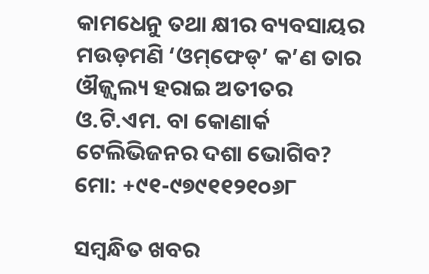କାମଧେନୁ ତଥା କ୍ଷୀର ବ୍ୟବସାୟର ମଉଡ଼ମଣି ‘ଓମ୍‌ଫେଡ୍‌’ କ’ଣ ତାର ଔଜ୍ଜ୍ବଲ୍ୟ ହରାଇ ଅତୀତର ଓ.ଟି.ଏମ. ବା କୋଣାର୍କ ଟେଲିଭିଜନର ଦଶା ଭୋଗିବ?
ମୋ: +୯୧-୯୭୯୧୧୨୧୦୬୮

ସମ୍ବନ୍ଧିତ ଖବର